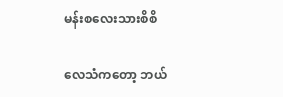မန်းစလေးသားစိစိ

လေသံကတော့ ဘယ်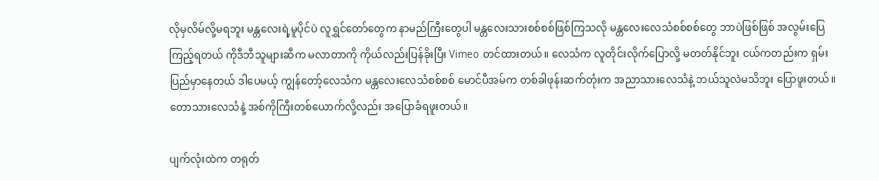လိုမှလိမ်လို့မရဘူး မန္တလေးရဲ့မူပိုင်ပဲ လူရွှင်တော်တွေက နာမည်ကြီးတွေပါ မန္တလေးသားစစ်စစ်ဖြစ်ကြသလို မန္တလေးလေသံစစ်စစ်တွေ ဘာပဲဖြစ်ဖြစ် အလွမ်းပြေကြည့်ရတယ် ကိုဒီဘီသူများဆီက မလာတာကို ကိုယ်လည်းပြန်ခိုးပြီး Vimeo တင်ထားတယ်။ လေသံက လူတိုင်းလိုက်ပြောလို့ မတတ်နိုင်ဘူး ငယ်ကတည်းက ရှမ်းပြည်မှာနေတယ် ဒါပေမယ့် ကျွန်တော့်လေသံက မန္တလေးလေသံစစ်စစ် မောင်ပီအမ်က တစ်ခါဖုန်းဆက်တုံးက အညာသားလေသံနဲ့ ဘယ်သူလဲမသိဘူး ပြောဖူးတယ်။ တောသားလေသံနဲ့ အစ်ကိုကြီးတစ်ယောက်လို့လည်း အပြောခံရဖူးတယ်။

ပျက်လုံးထဲက တရုတ်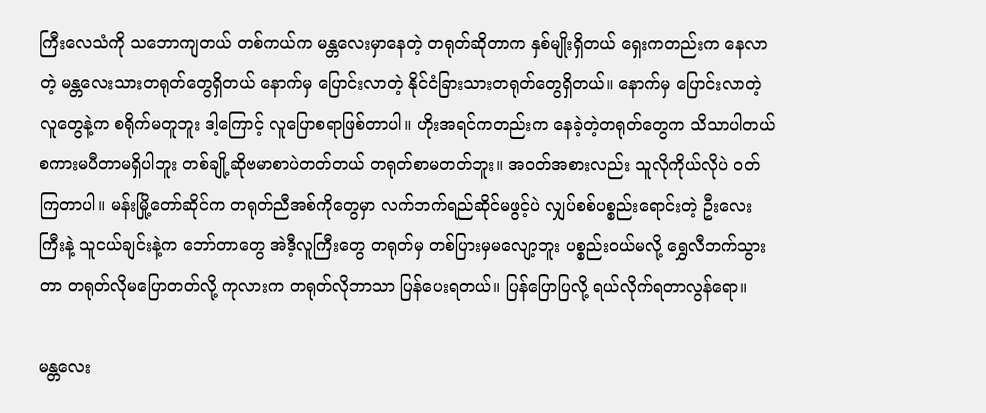ကြီးလေသံကို သဘောကျတယ် တစ်ကယ်က မန္တလေးမှာနေတဲ့ တရုတ်ဆိုတာက နှစ်မျိုးရှိတယ် ရှေးကတည်းက နေလာတဲ့ မန္တလေးသားတရုတ်တွေရှိတယ် နောက်မှ ပြောင်းလာတဲ့ နိုင်ငံခြားသားတရုတ်တွေရှိတယ်။ နောက်မှ ပြောင်းလာတဲ့လူတွေနဲ့က စရိုက်မတူဘူး ဒါ့ကြောင့် လူပြောစရာဖြစ်တာပါ။ ဟိုးအရင်ကတည်းက နေခဲ့တဲ့တရုတ်တွေက သိသာပါတယ် စကားမပီတာမရှိပါဘူး တစ်ချို့ဆိုဗမာစာပဲတတ်တယ် တရုတ်စာမတတ်ဘူး။ အဝတ်အစားလည်း သူလိုကိုယ်လိုပဲ ဝတ်ကြတာပါ။ မန်းမြို့တော်ဆိုင်က တရုတ်ညီအစ်ကိုတွေမှာ လက်ဘက်ရည်ဆိုင်မဖွင့်ပဲ လျှပ်စစ်ပစ္စည်းရောင်းတဲ့ ဦးလေးကြီးနဲ့ သူငယ်ချင်းနဲ့က ဘော်တာတွေ အဲဒီ့လူကြီးတွေ တရုတ်မှ တစ်ပြားမှမလျော့ဘူး ပစ္စည်းဝယ်မလို့ ရွှေလီဘက်သွားတာ တရုတ်လိုမပြောတတ်လို့ ကုလားက တရုတ်လိုဘာသာ ပြန်ပေးရတယ်။ ပြန်ပြောပြလို့ ရယ်လိုက်ရတာလွန်ရော။

မန္တလေး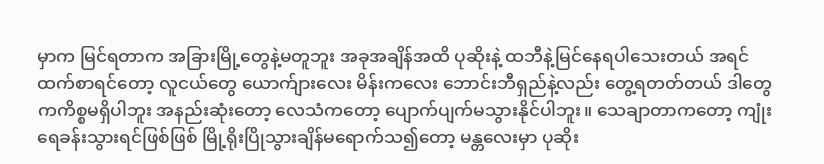မှာက မြင်ရတာက အခြားမြို့တွေနဲ့မတူဘူး အခုအချိန်အထိ ပုဆိုးနဲ့ ထဘီနဲ့မြင်နေရပါသေးတယ် အရင်ထက်စာရင်တော့ လူငယ်တွေ ယောက်ျားလေး မိန်းကလေး ဘောင်းဘီရှည်နဲ့လည်း တွေ့ရတတ်တယ် ဒါတွေကကိစ္စမရှိပါဘူး အနည်းဆုံးတော့ လေသံကတော့ ပျောက်ပျက်မသွားနိုင်ပါဘူး။ သေချာတာကတော့ ကျုံးရေခန်းသွားရင်ဖြစ်ဖြစ် မြို့ရိုးပြိုသွားချိန်မရောက်သ၍တော့ မန္တလေးမှာ ပုဆိုး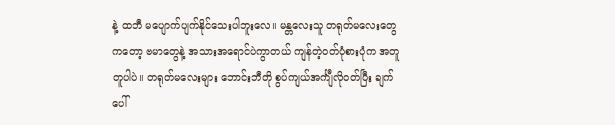နဲ့ ထဘီ မပျောက်ပျက်နိုင်သေးပါဘူးလေ။ မန္တလေးသူ တရုတ်မလေးတွေကတော့ ဗမာတွေနဲ့ အသားအရောင်ပဲကွာတယ် ကျန်တဲ့ဝတ်ပုံစားပုံက အတူတူပါပဲ။ တရုတ်မလေးများ ဘောင်းဘီတို စွပ်ကျယ်အင်္ကျီလိုဝတ်ပြီး ချက်ပေါ်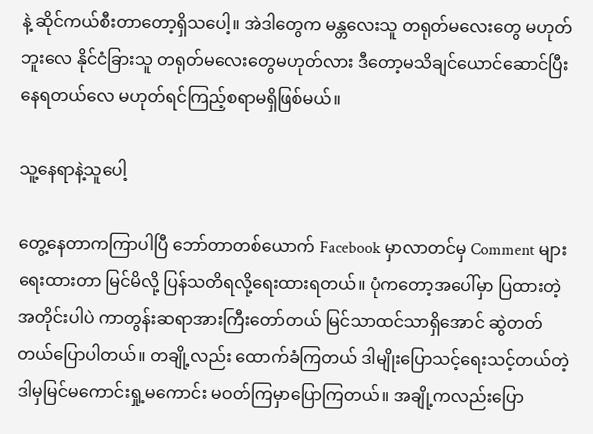နဲ့ ဆိုင်ကယ်စီးတာတော့ရှိသပေါ့။ အဲဒါတွေက မန္တလေးသူ တရုတ်မလေးတွေ မဟုတ်ဘူးလေ နိုင်ငံခြားသူ တရုတ်မလေးတွေမဟုတ်လား ဒီတော့မသိချင်ယောင်ဆောင်ပြီး နေရတယ်လေ မဟုတ်ရင်ကြည့်စရာမရှိဖြစ်မယ်။

သူ့နေရာနဲ့သူပေါ့

တွေ့နေတာကကြာပါပြီ ဘော်တာတစ်ယောက် Facebook မှာလာတင်မှ Comment များရေးထားတာ မြင်မိလို့ ပြန်သတိရလို့ရေးထားရတယ်။ ပုံကတော့အပေါ်မှာ ပြထားတဲ့အတိုင်းပါပဲ ကာတွန်းဆရာအားကြီးတော်တယ် မြင်သာထင်သာရှိအောင် ဆွဲတတ်တယ်ပြောပါတယ်။ တချို့လည်း ထောက်ခံကြတယ် ဒါမျိုးပြောသင့်ရေးသင့်တယ်တဲ့ ဒါမှမြင်မကောင်းရှု့မကောင်း မဝတ်ကြမှာပြောကြတယ်။ အချို့ကလည်းပြော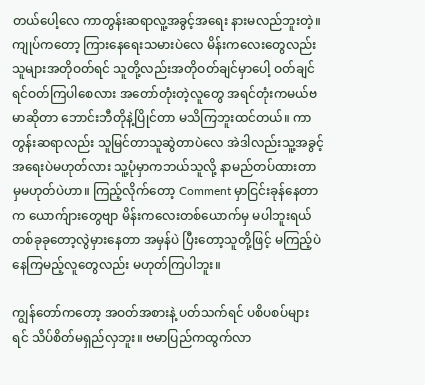တယ်ပေါ့လေ ကာတွန်းဆရာလူ့အခွင့်အရေး နားမလည်ဘူးတဲ့။ ကျုပ်ကတော့ ကြားနေရေးသမားပဲလေ မိန်းကလေးတွေလည်း သူများအတိုဝတ်ရင် သူတို့လည်းအတိုဝတ်ချင်မှာပေါ့ ဝတ်ချင်ရင်ဝတ်ကြပါစေလား အတော်တုံးတဲ့လူတွေ အရင်တုံးကမယ်ဗမာဆိုတာ ဘောင်းဘီတိုနဲ့ပြိုင်တာ မသိကြဘူးထင်တယ်။ ကာတွန်းဆရာလည်း သူမြင်တာသူဆွဲတာပဲလေ အဲဒါလည်းသူ့အခွင့်အရေးပဲမဟုတ်လား သူ့ပုံမှာကဘယ်သူလို့ နာမည်တပ်ထားတာမှမဟုတ်ပဲဟာ။ ကြည့်လိုက်တော့ Comment မှာငြင်းခုန်နေတာက ယောက်ျားတွေဗျာ မိန်းကလေးတစ်ယောက်မှ မပါဘူးရယ် တစ်ခုခုတော့လွဲမှားနေတာ အမှန်ပဲ ပြီးတော့သူတို့ဖြင့် မကြည့်ပဲနေကြမည့်လူတွေလည်း မဟုတ်ကြပါဘူး။

ကျွန်တော်ကတော့ အဝတ်အစားနဲ့ ပတ်သက်ရင် ပစိပစပ်များရင် သိပ်စိတ်မရှည်လှဘူး။ ဗမာပြည်ကထွက်လာ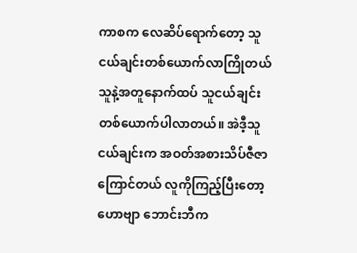ကာစက လေဆိပ်ရောက်တော့ သူငယ်ချင်းတစ်ယောက်လာကြိုတယ် သူနဲ့အတူနောက်ထပ် သူငယ်ချင်းတစ်ယောက်ပါလာတယ်။ အဲဒီ့သူငယ်ချင်းက အဝတ်အစားသိပ်ဇီဇာကြောင်တယ် လူကိုကြည့်ပြီးတော့ ဟောဗျာ ဘောင်းဘီက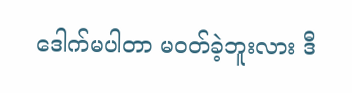ဒေါက်မပါတာ မဝတ်ခဲ့ဘူးလား ဒီ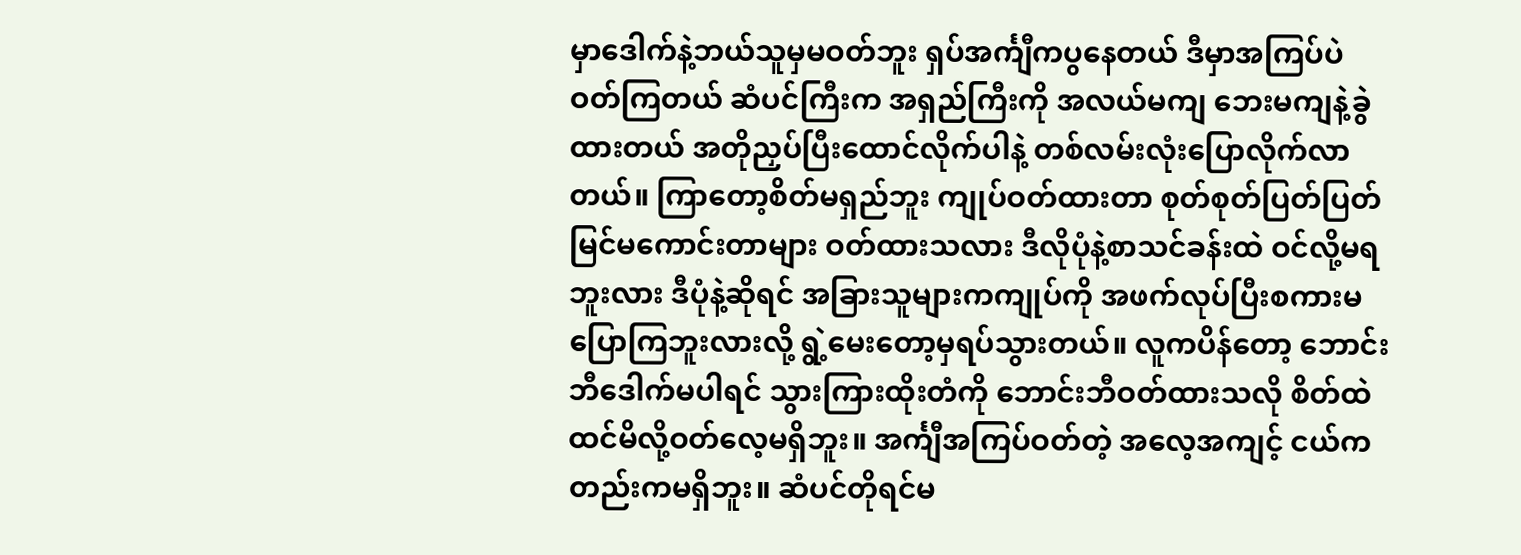မှာဒေါက်နဲ့ဘယ်သူမှမဝတ်ဘူး ရှပ်အင်္ကျီကပွနေတယ် ဒီမှာအကြပ်ပဲဝတ်ကြတယ် ဆံပင်ကြီးက အရှည်ကြီးကို အလယ်မကျ ဘေးမကျနဲ့ခွဲထားတယ် အတိုညှပ်ပြီးထောင်လိုက်ပါနဲ့ တစ်လမ်းလုံးပြောလိုက်လာတယ်။ ကြာတော့စိတ်မရှည်ဘူး ကျုပ်ဝတ်ထားတာ စုတ်စုတ်ပြတ်ပြတ် မြင်မကောင်းတာများ ဝတ်ထားသလား ဒီလိုပုံနဲ့စာသင်ခန်းထဲ ဝင်လို့မရဘူးလား ဒီပုံနဲ့ဆိုရင် အခြားသူများကကျုပ်ကို အဖက်လုပ်ပြီးစကားမပြောကြဘူးလားလို့ ရွဲ့မေးတော့မှရပ်သွားတယ်။ လူကပိန်တော့ ဘောင်းဘီဒေါက်မပါရင် သွားကြားထိုးတံကို ဘောင်းဘီဝတ်ထားသလို စိတ်ထဲထင်မိလို့ဝတ်လေ့မရှိဘူး။ အင်္ကျီအကြပ်ဝတ်တဲ့ အလေ့အကျင့် ငယ်ကတည်းကမရှိဘူး။ ဆံပင်တိုရင်မ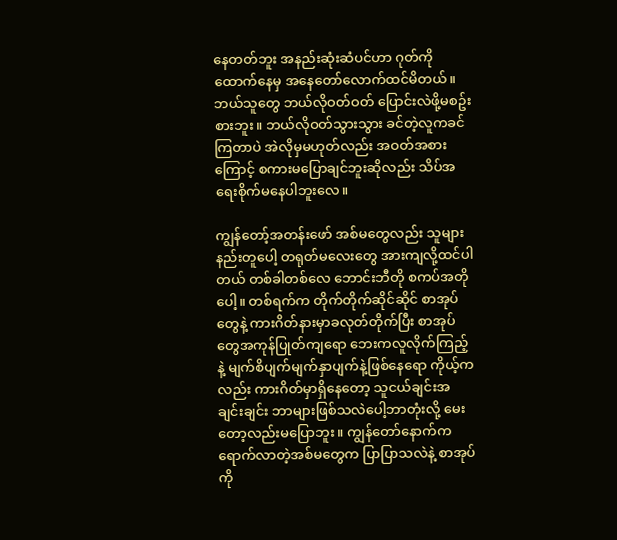နေတတ်ဘူး အနည်းဆုံးဆံပင်ဟာ ဂုတ်ကိုထောက်နေမှ အနေတော်လောက်ထင်မိတယ်။ ဘယ်သူတွေ ဘယ်လိုဝတ်ဝတ် ပြောင်းလဲဖို့မစဥ်းစားဘူး။ ဘယ်လိုဝတ်သွားသွား ခင်တဲ့လူကခင်ကြတာပဲ အဲလိုမှမဟုတ်လည်း အဝတ်အစားကြောင့် စကားမပြောချင်ဘူးဆိုလည်း သိပ်အရေးစိုက်မနေပါဘူးလေ။

ကျွန်တော့်အတန်းဖော် အစ်မတွေလည်း သူများနည်းတူပေါ့ တရုတ်မလေးတွေ အားကျလို့ထင်ပါတယ် တစ်ခါတစ်လေ ဘောင်းဘီတို စကပ်အတိုပေါ့။ တစ်ရက်က တိုက်တိုက်ဆိုင်ဆိုင် စာအုပ်တွေနဲ့ ကားဂိတ်နားမှာခလုတ်တိုက်ပြီး စာအုပ်တွေအကုန်ပြုတ်ကျရော ဘေးကလူလိုက်ကြည့်နဲ့ မျက်စိပျက်မျက်နှာပျက်နဲ့ဖြစ်နေရော ကိုယ့်ကလည်း ကားဂိတ်မှာရှိနေတော့ သူငယ်ချင်းအချင်းချင်း ဘာများဖြစ်သလဲပေါ့ဘာတုံးလို့ မေးတော့လည်းမပြောဘူး။ ကျွန်တော်နောက်က ရောက်လာတဲ့အစ်မတွေက ပြာပြာသလဲနဲ့ စာအုပ်ကို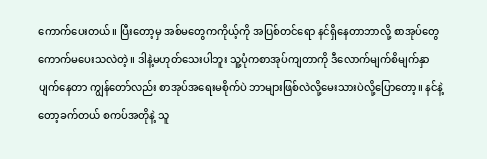ကောက်ပေးတယ်။ ပြီးတော့မှ အစ်မတွေကကိုယ့်ကို အပြစ်တင်ရော နင်ရှိနေတာဘာလို့ စာအုပ်တွေကောက်မပေးသလဲတဲ့။ ဒါနဲ့မဟုတ်သေးပါဘူး သူ့ပုံကစာအုပ်ကျတာကို ဒီလောက်မျက်စိမျက်နှာပျက်နေတာ ကျွန်တော်လည်း စာအုပ်အရေးမစိုက်ပဲ ဘာများဖြစ်လဲလို့မေးသားပဲလို့ပြောတော့။ နင်နဲ့တော့ခက်တယ် စကပ်အတိုနဲ့ သူ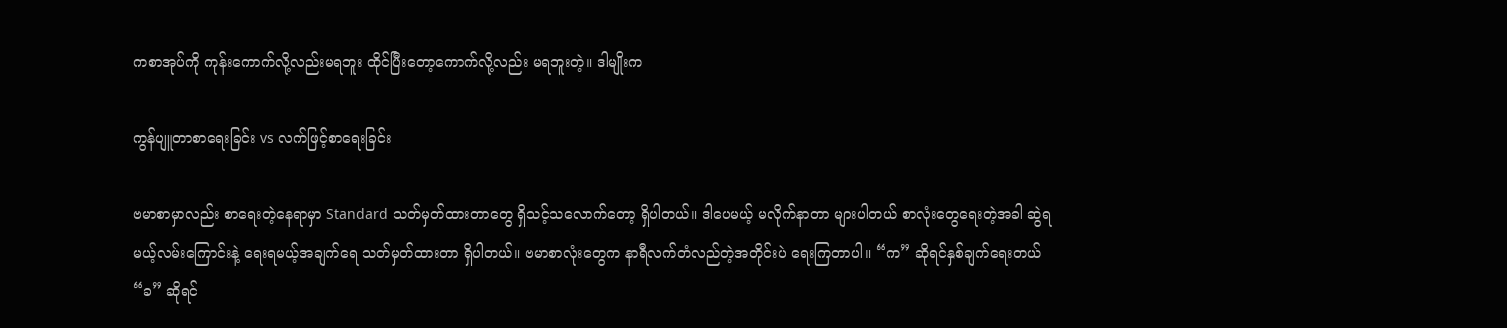ကစာအုပ်ကို ကုန်းကောက်လို့လည်းမရဘူး ထိုင်ပြီးတော့ကောက်လို့လည်း မရဘူးတဲ့။ ဒါမျိုးက

ကွန်ပျူတာစာရေးခြင်း vs လက်ဖြင့်စာရေးခြင်း

ဗမာစာမှာလည်း စာရေးတဲ့နေရာမှာ Standard သတ်မှတ်ထားတာတွေ ရှိသင့်သလောက်တော့ ရှိပါတယ်။ ဒါပေမယ့် မလိုက်နာတာ များပါတယ် စာလုံးတွေရေးတဲ့အခါ ဆွဲရမယ့်လမ်းကြောင်းနဲ့ ရေးရမယ့်အချက်ရေ သတ်မှတ်ထားတာ ရှိပါတယ်။ ဗမာစာလုံးတွေက နာရီလက်တံလည်တဲ့အတိုင်းပဲ ရေးကြတာပါ။ “က” ဆိုရင်နှစ်ချက်ရေးတယ် “ခ” ဆိုရင်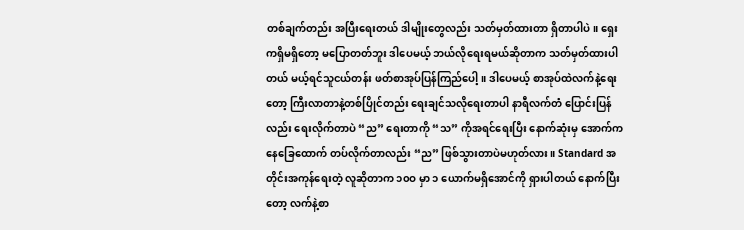တစ်ချက်တည်း အပြီးရေးတယ် ဒါမျိုးတွေလည်း သတ်မှတ်ထားတာ ရှိတာပါပဲ။ ရှေးကရှိမရှိတော့ မပြောတတ်ဘူး ဒါပေမယ့် ဘယ်လိုရေးရမယ်ဆိုတာက သတ်မှတ်ထားပါတယ် မယ့်ရင်သူငယ်တန်း ဖတ်စာအုပ်ပြန်ကြည်ပေါ့။ ဒါပေမယ့် စာအုပ်ထဲလက်နဲ့ရေးတော့ ကြီးလာတာနဲ့တစ်ပြိုင်တည်း ရေးချင်သလိုရေးတာပါ နာရီလက်တံ ပြောင်းပြန်လည်း ရေးလိုက်တာပဲ “ည” ရေးတာကို “သ” ကိုအရင်ရေးပြီး နောက်ဆုံးမှ အောက်ကနေခြေထောက် တပ်လိုက်တာလည်း “ည” ဖြစ်သွားတာပဲမဟုတ်လား။ Standard အတိုင်းအကုန်ရေးတဲ့ လူဆိုတာက ၁၀ဝ မှာ ၁ ယောက်မရှိအောင်ကို ရှားပါတယ် နောက်ပြီးတော့ လက်နဲ့စာ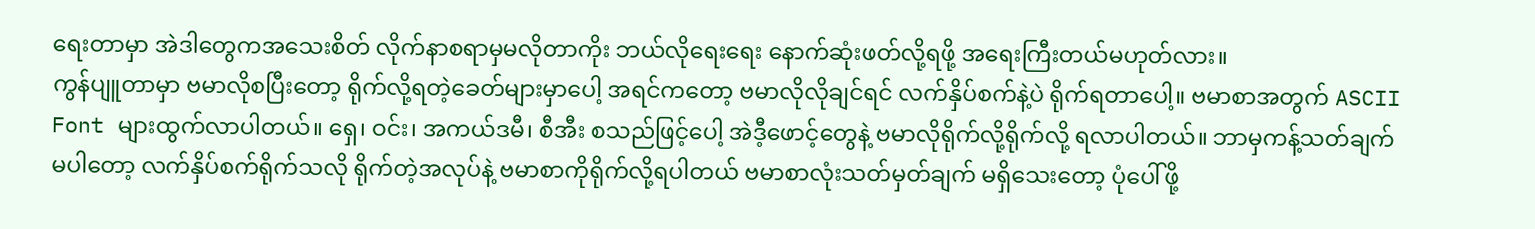ရေးတာမှာ အဲဒါတွေကအသေးစိတ် လိုက်နာစရာမှမလိုတာကိုး ဘယ်လိုရေးရေး နောက်ဆုံးဖတ်လို့ရဖို့ အရေးကြီးတယ်မဟုတ်လား။
ကွန်ပျူတာမှာ ဗမာလိုစပြီးတော့ ရိုက်လို့ရတဲ့ခေတ်များမှာပေါ့ အရင်ကတော့ ဗမာလိုလိုချင်ရင် လက်နှိပ်စက်နဲ့ပဲ ရိုက်ရတာပေါ့။ ဗမာစာအတွက် ASCII Font များထွက်လာပါတယ်။ ရှေ၊ ဝင်း၊ အကယ်ဒမီ၊ စီအီး စသည်ဖြင့်ပေါ့ အဲဒီ့ဖောင့်တွေနဲ့ ဗမာလိုရိုက်လို့ရိုက်လို့ ရလာပါတယ်။ ဘာမှကန့်သတ်ချက်မပါတော့ လက်နှိပ်စက်ရိုက်သလို ရိုက်တဲ့အလုပ်နဲ့ ဗမာစာကိုရိုက်လို့ရပါတယ် ဗမာစာလုံးသတ်မှတ်ချက် မရှိသေးတော့ ပုံပေါ်ဖို့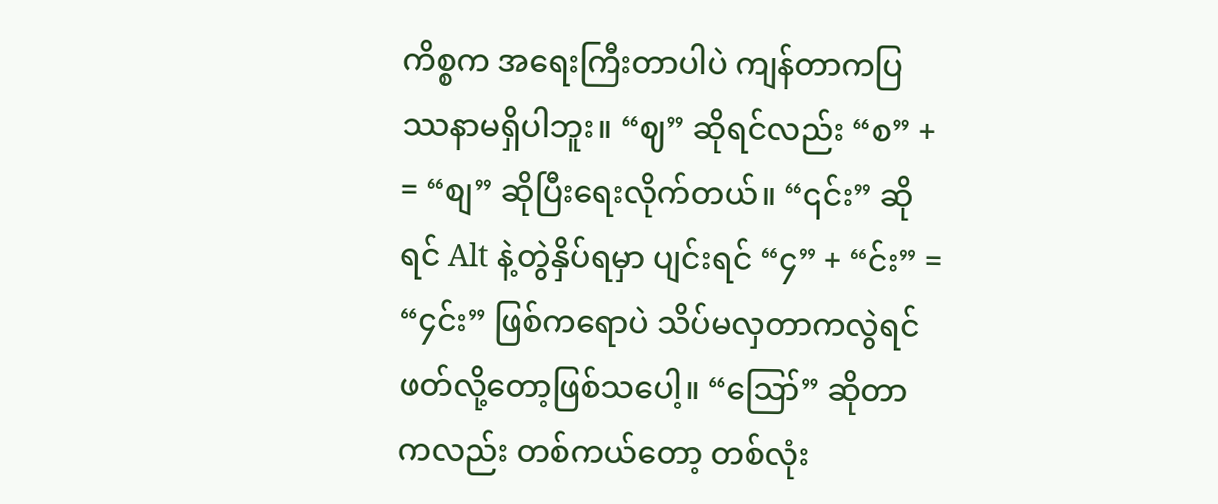ကိစ္စက အရေးကြီးတာပါပဲ ကျန်တာကပြဿနာမရှိပါဘူး။ “ဈ” ဆိုရင်လည်း “စ” + = “စျ” ဆိုပြီးရေးလိုက်တယ်။ “၎င်း” ဆိုရင် Alt နဲ့တွဲနှိပ်ရမှာ ပျင်းရင် “၄” + “င်း” = “၄င်း” ဖြစ်ကရောပဲ သိပ်မလှတာကလွဲရင် ဖတ်လို့တော့ဖြစ်သပေါ့။ “ဪ” ဆိုတာကလည်း တစ်ကယ်တော့ တစ်လုံး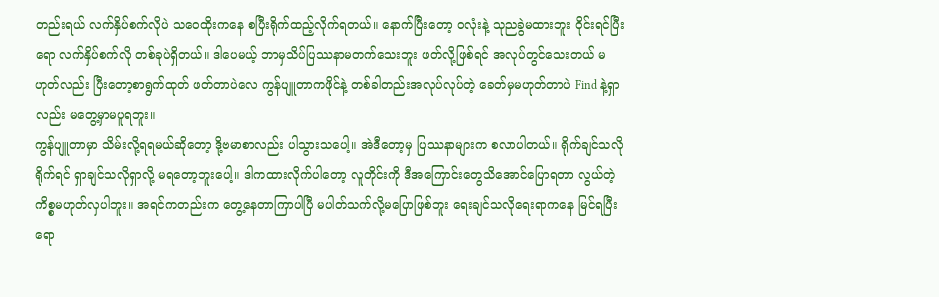တည်းရယ် လက်နှိပ်စက်လိုပဲ သဝေထိုးကနေ စပြီးရိုက်ထည့်လိုက်ရတယ်။ နောက်ပြီးတော့ ဝလုံးနဲ့ သုညခွဲမထားဘူး ဝိုင်းရင်ပြီးရော လက်နှိပ်စက်လို တစ်ခုပဲရှိတယ်။ ဒါပေမယ့် ဘာမှသိပ်ပြဿနာမတက်သေးဘူး ဖတ်လို့ဖြစ်ရင် အလုပ်တွင်သေးတယ် မဟုတ်လည်း ပြီးတော့စာရွက်ထုတ် ဖတ်တာပဲလေ ကွန်ပျူတာကဖိုင်နဲ့ တစ်ခါတည်းအလုပ်လုပ်တဲ့ ခေတ်မှမဟုတ်တာပဲ Find နဲ့ရှာလည်း မတွေ့မှာမပူရဘူး။
ကွန်ပျူတာမှာ သိမ်းလို့ရရမယ်ဆိုတော့ ဒို့ဗမာစာလည်း ပါသွားသပေါ့။ အဲဒီတော့မှ ပြဿနာများက စလာပါတယ်။ ရိုက်ချင်သလိုရိုက်ရင် ရှာချင်သလိုရှာလို့ မရတော့ဘူးပေါ့။ ဒါကထားလိုက်ပါတော့ လူတိုင်းကို ဒီအကြောင်းတွေသိအောင်ပြောရတာ လွယ်တဲ့ကိစ္စမဟုတ်လှပါဘူး။ အရင်ကတည်းက တွေ့နေတာကြာပါပြီ မပါတ်သက်လို့မပြောဖြစ်ဘူး ရေးချင်သလိုရေးရာကနေ မြင်ရပြီးရော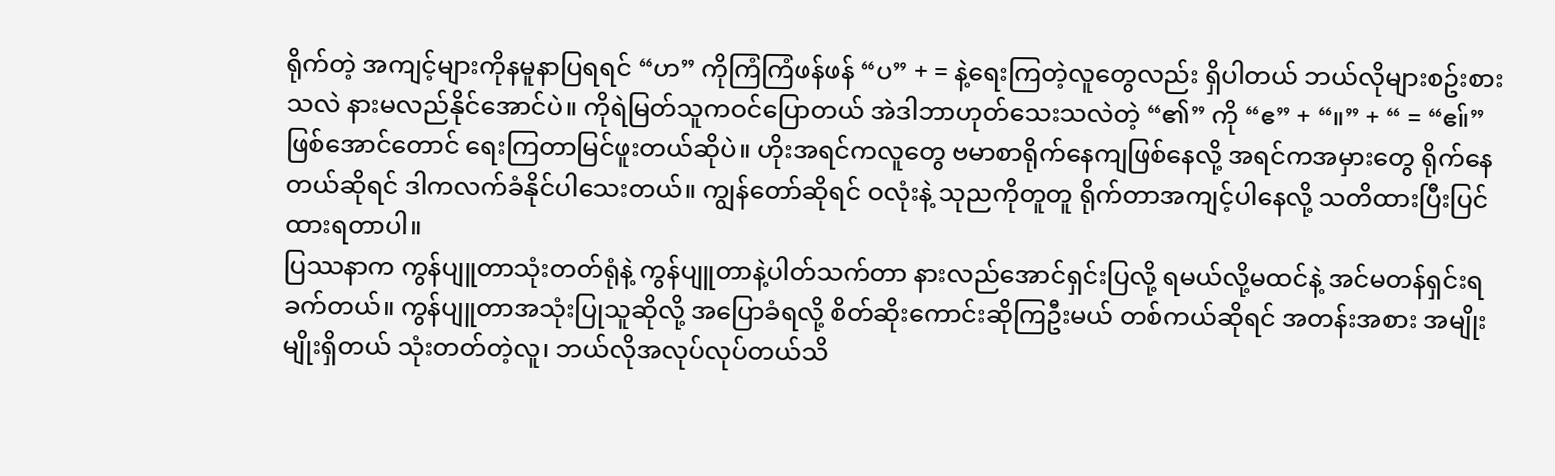ရိုက်တဲ့ အကျင့်များကိုနမူနာပြရရင် “ဟ” ကိုကြံကြံဖန်ဖန် “ပ” + = နဲ့ရေးကြတဲ့လူတွေလည်း ရှိပါတယ် ဘယ်လိုများစဥ်းစားသလဲ နားမလည်နိုင်အောင်ပဲ။ ကိုရဲမြတ်သူကဝင်ပြောတယ် အဲဒါဘာဟုတ်သေးသလဲတဲ့ “၏” ကို “ဧ” + “။” + “ = “ဧ။်” ဖြစ်အောင်တောင် ရေးကြတာမြင်ဖူးတယ်ဆိုပဲ။ ဟိုးအရင်ကလူတွေ ဗမာစာရိုက်နေကျဖြစ်နေလို့ အရင်ကအမှားတွေ ရိုက်နေတယ်ဆိုရင် ဒါကလက်ခံနိုင်ပါသေးတယ်။ ကျွန်တော်ဆိုရင် ဝလုံးနဲ့ သုညကိုတူတူ ရိုက်တာအကျင့်ပါနေလို့ သတိထားပြီးပြင်ထားရတာပါ။
ပြဿနာက ကွန်ပျူတာသုံးတတ်ရုံနဲ့ ကွန်ပျူတာနဲ့ပါတ်သက်တာ နားလည်အောင်ရှင်းပြလို့ ရမယ်လို့မထင်နဲ့ အင်မတန်ရှင်းရခက်တယ်။ ကွန်ပျူတာအသုံးပြုသူဆိုလို့ အပြောခံရလို့ စိတ်ဆိုးကောင်းဆိုကြဦးမယ် တစ်ကယ်ဆိုရင် အတန်းအစား အမျိုးမျိုးရှိတယ် သုံးတတ်တဲ့လူ၊ ဘယ်လိုအလုပ်လုပ်တယ်သိ